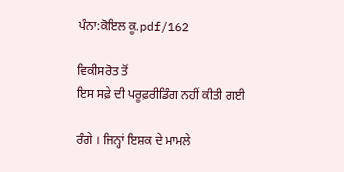ਪੰਨਾ:ਕੋਇਲ ਕੂ.pdf/162

ਵਿਕੀਸਰੋਤ ਤੋਂ
ਇਸ ਸਫ਼ੇ ਦੀ ਪਰੂਫ਼ਰੀਡਿੰਗ ਨਹੀਂ ਕੀਤੀ ਗਈ

ਰੰਗੇ । ਜਿਨ੍ਹਾਂ ਇਸ਼ਕ ਦੇ ਮਾਮਲੇ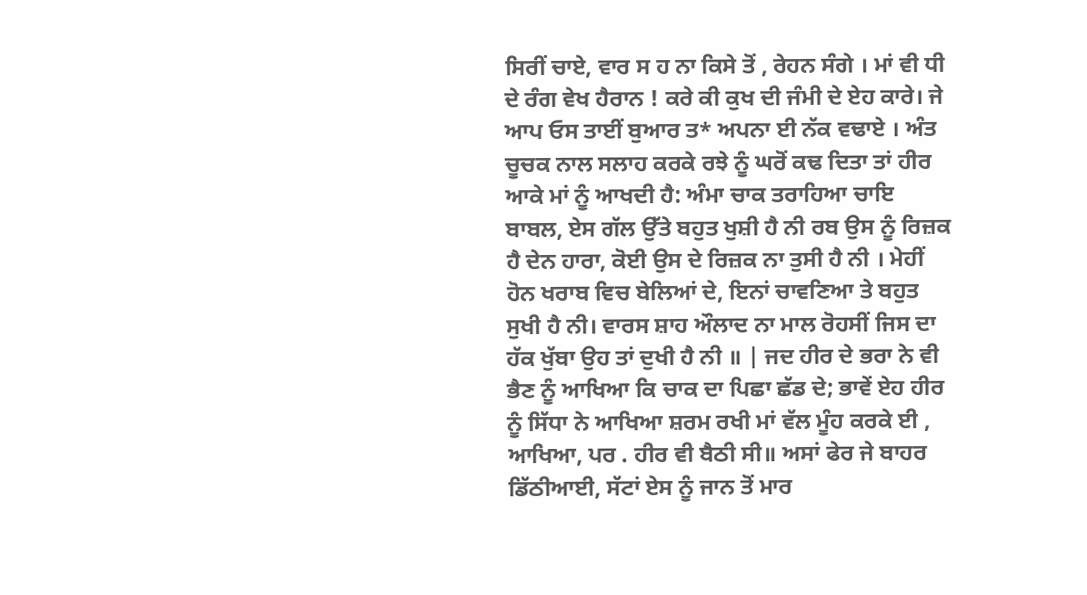ਸਿਰੀਂ ਚਾਏ, ਵਾਰ ਸ ਹ ਨਾ ਕਿਸੇ ਤੋਂ , ਰੇਹਨ ਸੰਗੇ । ਮਾਂ ਵੀ ਧੀ ਦੇ ਰੰਗ ਵੇਖ ਹੈਰਾਨ ! ਕਰੇ ਕੀ ਕੁਖ ਦੀ ਜੰਮੀ ਦੇ ਏਹ ਕਾਰੇ। ਜੇ ਆਪ ਓਸ ਤਾਈਂ ਬੁਆਰ ਤ* ਅਪਨਾ ਈ ਨੱਕ ਵਢਾਏ । ਅੰਤ ਚੂਚਕ ਨਾਲ ਸਲਾਹ ਕਰਕੇ ਰਝੇ ਨੂੰ ਘਰੋਂ ਕਢ ਦਿਤਾ ਤਾਂ ਹੀਰ ਆਕੇ ਮਾਂ ਨੂੰ ਆਖਦੀ ਹੈ: ਅੰਮਾ ਚਾਕ ਤਰਾਹਿਆ ਚਾਇ ਬਾਬਲ, ਏਸ ਗੱਲ ਉੱਤੇ ਬਹੁਤ ਖੁਸ਼ੀ ਹੈ ਨੀ ਰਬ ਉਸ ਨੂੰ ਰਿਜ਼ਕ ਹੈ ਦੇਨ ਹਾਰਾ, ਕੋਈ ਉਸ ਦੇ ਰਿਜ਼ਕ ਨਾ ਤੁਸੀ ਹੈ ਨੀ । ਮੇਹੀਂ ਹੋਨ ਖਰਾਬ ਵਿਚ ਬੇਲਿਆਂ ਦੇ, ਇਨਾਂ ਚਾਵਣਿਆ ਤੇ ਬਹੁਤ ਸੁਖੀ ਹੈ ਨੀ। ਵਾਰਸ ਸ਼ਾਹ ਔਲਾਦ ਨਾ ਮਾਲ ਰੋਹਸੀਂ ਜਿਸ ਦਾ ਹੱਕ ਖੁੱਬਾ ਉਹ ਤਾਂ ਦੁਖੀ ਹੈ ਨੀ ॥ | ਜਦ ਹੀਰ ਦੇ ਭਰਾ ਨੇ ਵੀ ਭੈਣ ਨੂੰ ਆਖਿਆ ਕਿ ਚਾਕ ਦਾ ਪਿਛਾ ਛੱਡ ਦੇ; ਭਾਵੇਂ ਏਹ ਹੀਰ ਨੂੰ ਸਿੱਧਾ ਨੇ ਆਖਿਆ ਸ਼ਰਮ ਰਖੀ ਮਾਂ ਵੱਲ ਮੂੰਹ ਕਰਕੇ ਈ , ਆਖਿਆ, ਪਰ . ਹੀਰ ਵੀ ਬੈਠੀ ਸੀ॥ ਅਸਾਂ ਫੇਰ ਜੇ ਬਾਹਰ ਡਿੱਠੀਆਈ, ਸੱਟਾਂ ਏਸ ਨੂੰ ਜਾਨ ਤੋਂ ਮਾਰ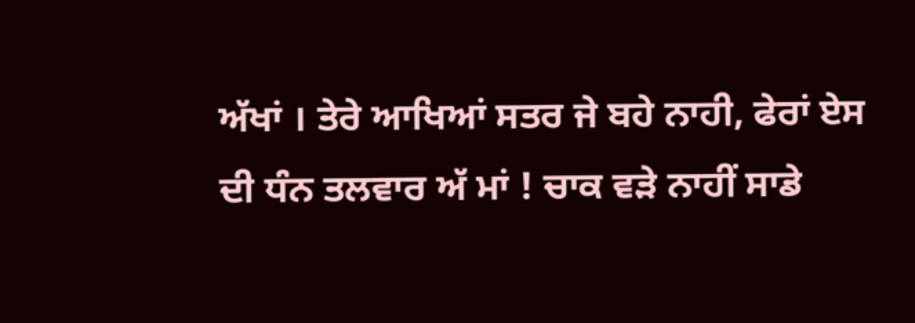ਅੱਖਾਂ । ਤੇਰੇ ਆਖਿਆਂ ਸਤਰ ਜੇ ਬਹੇ ਨਾਹੀ, ਫੇਰਾਂ ਏਸ ਦੀ ਧੰਨ ਤਲਵਾਰ ਅੱ ਮਾਂ ! ਚਾਕ ਵੜੇ ਨਾਹੀਂ ਸਾਡੇ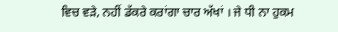ਵਿਚ ਵੜੇ, ਨਹੀਂ ਡੱਕਰੇ ਕਰਾਂਗਾ ਚਾਰ ਅੱਖਾਂ । ਜੇ ਧੀ ਨਾ ਹੁਕਮ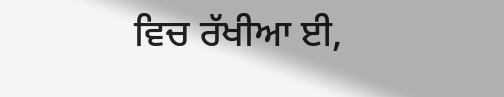ਵਿਚ ਰੱਖੀਆ ਈ,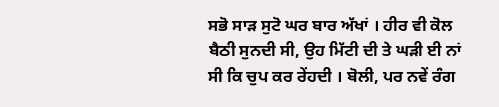ਸਭੋ ਸਾੜ ਸੁਟੋ ਘਰ ਬਾਰ ਅੱਖਾਂ । ਹੀਰ ਵੀ ਕੋਲ ਬੈਠੀ ਸੁਨਦੀ ਸੀ, ਉਹ ਮਿੱਟੀ ਦੀ ਤੇ ਘੜੀ ਈ ਨਾਂ ਸੀ ਕਿ ਚੁਪ ਕਰ ਰੇਂਹਦੀ । ਬੋਲੀ, ਪਰ ਨਵੇਂ ਰੰਗ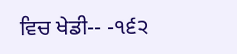ਵਿਚ ਖੇਡੀ-- -੧੬੨